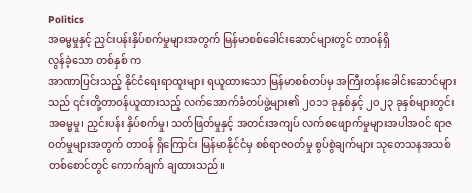Politics
အဓမ္မမှုနှင့် ညှင်းပန်းနှိပ်စက်မှုများအတွက် မြန်မာစစ်ခေါင်းဆောင်များတွင် တာဝန်ရှိ
လွန်ခဲ့သော တစ်နှစ် က
အာဏာပြင်းသည့် နိုင်ငံရေးရာထူးများ ရယူထားသော မြန်မာစစ်တပ်မှ အကြီးတန်းခေါင်းဆောင်များသည် ၎င်းတို့တာဝန်ယူထားသည့် လက်အောက်ခံတပ်ဖွဲ့များ၏ ၂၀၁၁ ခုနှစ်နှင့် ၂၀၂၃ ခုနှစ်များတွင်း အဓမ္မမှု၊ ညှင်းပန်း နှိပ်စက်မှု၊ သတ်ဖြတ်မှုနှင့် အတင်းအကျပ် လက်စဖျောက်မှုများအပါအဝင် ရာဇဝတ်မှုများအတွက် တာဝန် ရှိကြောင်း မြန်မာနိုင်ငံမှ စစ်ရာဇဝတ်မှု စွပ်စွဲချက်များ သုတေသနအသစ်တစ်စောင်တွင် ကောက်ချက် ချထားသည်။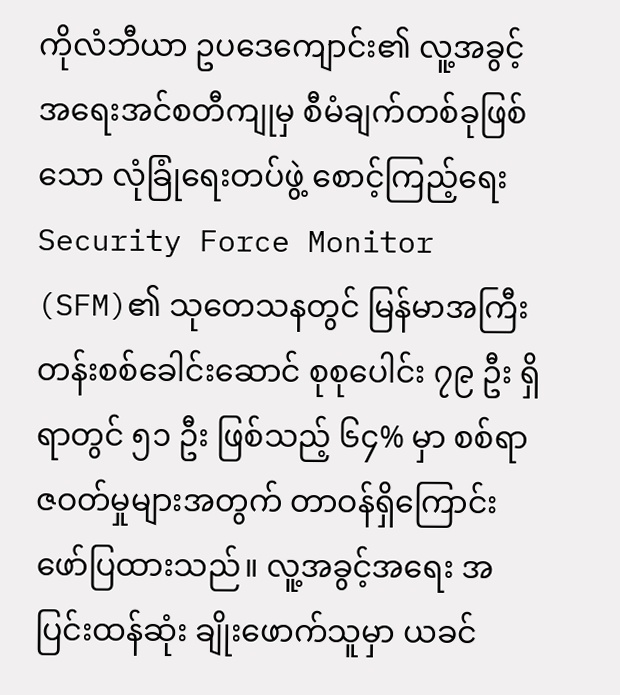ကိုလံဘီယာ ဥပဒေကျောင်း၏ လူ့အခွင့်အရေးအင်စတီကျုမှ စီမံချက်တစ်ခုဖြစ်သော လုံခြုံရေးတပ်ဖွဲ့ စောင့်ကြည့်ရေး Security Force Monitor (SFM)၏ သုတေသနတွင် မြန်မာအကြီးတန်းစစ်ခေါင်းဆောင် စုစုပေါင်း ၇၉ ဦး ရှိရာတွင် ၅၁ ဦး ဖြစ်သည့် ၆၄% မှာ စစ်ရာဇဝတ်မှုများအတွက် တာဝန်ရှိကြောင်း ဖော်ပြထားသည်။ လူ့အခွင့်အရေး အပြင်းထန်ဆုံး ချိုးဖောက်သူမှာ ယခင်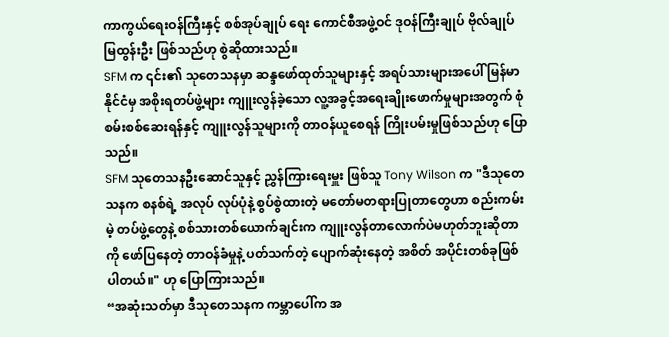ကာကွယ်ရေးဝန်ကြီးနှင့် စစ်အုပ်ချုပ် ရေး ကောင်စီအဖွဲ့ဝင် ဒုဝန်ကြီးချုပ် ဗိုလ်ချုပ် မြထွန်းဦး ဖြစ်သည်ဟု စွဲဆိုထားသည်။
SFM က ၎င်း၏ သုတေသနမှာ ဆန္ဒဖော်ထုတ်သူများနှင့် အရပ်သားများအပေါ် မြန်မာနိုင်ငံမှ အစိုးရတပ်ဖွဲ့များ ကျူးလွန်ခဲ့သော လူ့အခွင့်အရေးချိုးဖောက်မှုများအတွက် စုံစမ်းစစ်ဆေးရန်နှင့် ကျူးလွန်သူများကို တာဝန်ယူစေရန် ကြိုးပမ်းမှုဖြစ်သည်ဟု ပြောသည်။
SFM သုတေသနဦးဆောင်သူနှင့် ညွှန်ကြားရေးမှူး ဖြစ်သူ Tony Wilson က "ဒီသုတေသနက စနစ်ရဲ့ အလုပ် လုပ်ပုံနဲ့ စွပ်စွဲထားတဲ့ မတော်မတရားပြုတာတွေဟာ စည်းကမ်းမဲ့ တပ်ဖွဲ့တွေနဲ့ စစ်သားတစ်ယောက်ချင်းက ကျူးလွန်တာလောက်ပဲမဟုတ်ဘူးဆိုတာကို ဖော်ပြနေတဲ့ တာဝန်ခံမှုနဲ့ ပတ်သက်တဲ့ ပျောက်ဆုံးနေတဲ့ အစိတ် အပိုင်းတစ်ခုဖြစ်ပါတယ်။" ဟု ပြောကြားသည်။
“အဆုံးသတ်မှာ ဒီသုတေသနက ကမ္ဘာပေါ်က အ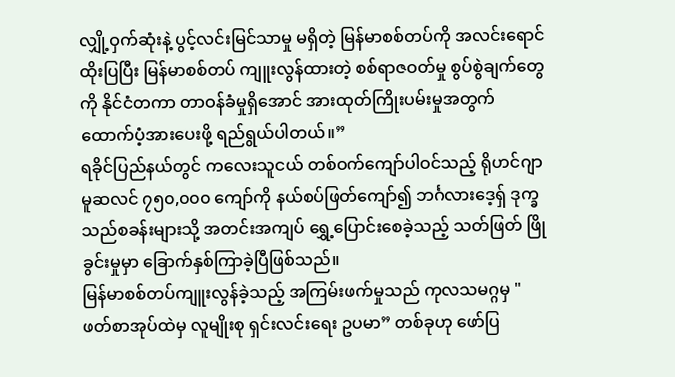လျှို့ဝှက်ဆုံးနဲ့ ပွင့်လင်းမြင်သာမှု မရှိတဲ့ မြန်မာစစ်တပ်ကို အလင်းရောင်ထိုးပြပြီး မြန်မာစစ်တပ် ကျူးလွန်ထားတဲ့ စစ်ရာဇဝတ်မှု စွပ်စွဲချက်တွေကို နိုင်ငံတကာ တာဝန်ခံမှုရှိအောင် အားထုတ်ကြိုးပမ်းမှုအတွက် ထောက်ပံ့အားပေးဖို့ ရည်ရွယ်ပါတယ်။”
ရခိုင်ပြည်နယ်တွင် ကလေးသူငယ် တစ်ဝက်ကျော်ပါဝင်သည့် ရိုဟင်ဂျာ မူဆလင် ၇၅၀,၀၀၀ ကျော်ကို နယ်စပ်ဖြတ်ကျော်၍ ဘင်္ဂလားဒေ့ရှ် ဒုက္ခသည်စခန်းများသို့ အတင်းအကျပ် ရွှေ့ပြောင်းစေခဲ့သည့် သတ်ဖြတ် ဖြိုခွင်းမှုမှာ ခြောက်နှစ်ကြာခဲ့ပြီဖြစ်သည်။
မြန်မာစစ်တပ်ကျူးလွန်ခဲ့သည့် အကြမ်းဖက်မှုသည် ကုလသမဂ္ဂမှ "ဖတ်စာအုပ်ထဲမှ လူမျိုးစု ရှင်းလင်းရေး ဥပမာ” တစ်ခုဟု ဖော်ပြ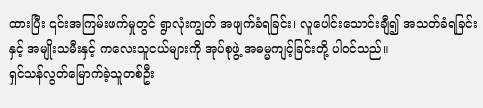ထားပြီး ၎င်းအကြမ်းဖက်မှုတွင် ရွာလုံးကျွတ် အဖျက်ခံရခြင်း၊ လူပေါင်းသောင်းချီ၍ အသတ်ခံရခြင်းနှင့် အမျိုးသမီးနှင့် ကလေးသူငယ်များကို အုပ်စုဖွဲ့ အဓမ္မကျင့်ခြင်းတို့ ပါဝင်သည်။
ရှင်သန်လွတ်မြောက်ခဲ့သူတစ်ဦး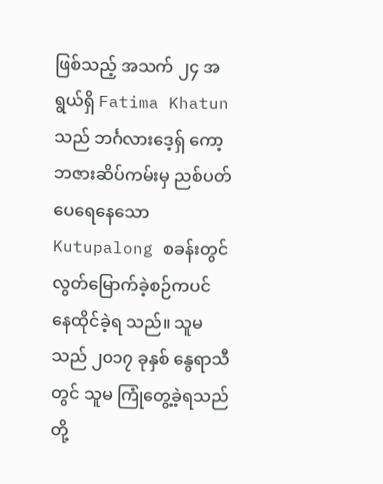ဖြစ်သည့် အသက် ၂၄ အရွယ်ရှိ Fatima Khatun သည် ဘင်္ဂလားဒေ့ရှ် ကော့ဘဇားဆိပ်ကမ်းမှ ညစ်ပတ်ပေရေနေသော Kutupalong စခန်းတွင် လွတ်မြောက်ခဲ့စဉ်ကပင် နေထိုင်ခဲ့ရ သည်။ သူမသည် ၂၀၁၇ ခုနှစ် နွေရာသီတွင် သူမ ကြုံတွေ့ခဲ့ရသည်တို့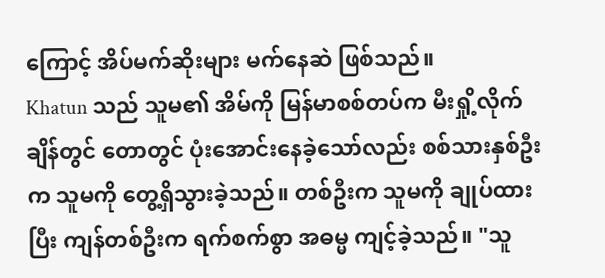ကြောင့် အိပ်မက်ဆိုးများ မက်နေဆဲ ဖြစ်သည်။
Khatun သည် သူမ၏ အိမ်ကို မြန်မာစစ်တပ်က မီးရှို့လိုက်ချိန်တွင် တောတွင် ပုံးအောင်းနေခဲ့သော်လည်း စစ်သားနှစ်ဦးက သူမကို တွေ့ရှိသွားခဲ့သည်။ တစ်ဦးက သူမကို ချုပ်ထားပြီး ကျန်တစ်ဦးက ရက်စက်စွာ အဓမ္မ ကျင့်ခဲ့သည်။ "သူ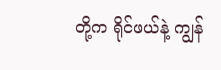တို့က ရိုင်ဖယ်နဲ့ ကျွန်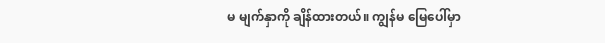မ မျက်နှာကို ချိန်ထားတယ်။ ကျွန်မ မြေပေါ်မှာ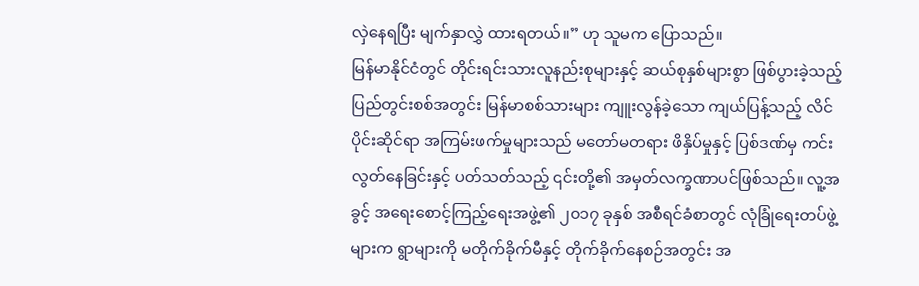လှဲနေရပြီး မျက်နှာလွှဲ ထားရတယ်။” ဟု သူမက ပြောသည်။
မြန်မာနိုင်ငံတွင် တိုင်းရင်းသားလူနည်းစုများနှင့် ဆယ်စုနှစ်များစွာ ဖြစ်ပွားခဲ့သည့် ပြည်တွင်းစစ်အတွင်း မြန်မာစစ်သားများ ကျူးလွန်ခဲ့သော ကျယ်ပြန့်သည့် လိင်ပိုင်းဆိုင်ရာ အကြမ်းဖက်မှုများသည် မတော်မတရား ဖိနှိပ်မှုနှင့် ပြစ်ဒဏ်မှ ကင်းလွတ်နေခြင်းနှင့် ပတ်သတ်သည့် ၎င်းတို့၏ အမှတ်လက္ခဏာပင်ဖြစ်သည်။ လူ့အခွင့် အရေးစောင့်ကြည့်ရေးအဖွဲ့၏ ၂၀၁၇ ခုနှစ် အစီရင်ခံစာတွင် လုံခြုံရေးတပ်ဖွဲ့များက ရွာများကို မတိုက်ခိုက်မီနှင့် တိုက်ခိုက်နေစဉ်အတွင်း အ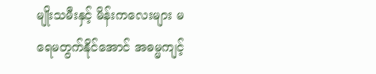မျိုးသမီးနှင့် မိန်းကလေးများ မရေမတွက်နိုင်အောင် အဓမ္မကျင့်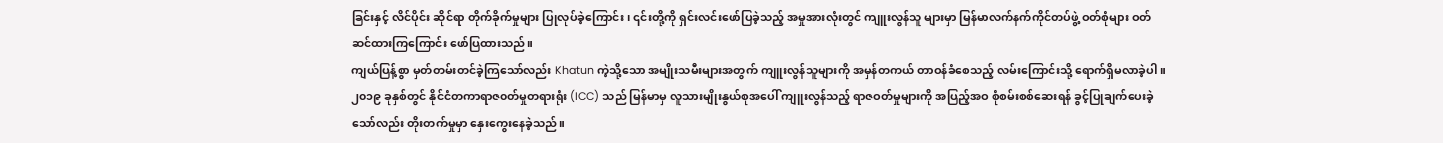ခြင်းနှင့် လိင်ပိုင်း ဆိုင်ရာ တိုက်ခိုက်မှုများ ပြုလုပ်ခဲ့ကြောင်း၊ ၎င်းတို့ကို ရှင်းလင်းဖော်ပြခဲ့သည့် အမှုအားလုံးတွင် ကျူးလွန်သူ များမှာ မြန်မာလက်နက်ကိုင်တပ်ဖွဲ့ ဝတ်စုံများ ဝတ်ဆင်ထားကြကြောင်း ဖော်ပြထားသည်။
ကျယ်ပြန့်စွာ မှတ်တမ်းတင်ခဲ့ကြသော်လည်း Khatun ကဲ့သို့သော အမျိုးသမီးများအတွက် ကျူးလွန်သူများကို အမှန်တကယ် တာဝန်ခံစေသည့် လမ်းကြောင်းသို့ ရောက်ရှိမလာခဲ့ပါ။
၂၀၁၉ ခုနှစ်တွင် နိုင်ငံတကာရာဇ၀တ်မှုတရားရုံး (ICC) သည် မြန်မာမှ လူသားမျိုးနွယ်စုအပေါ် ကျူးလွန်သည့် ရာဇဝတ်မှုများကို အပြည့်အဝ စုံစမ်းစစ်ဆေးရန် ခွင့်ပြုချက်ပေးခဲ့သော်လည်း တိုးတက်မှုမှာ နှေးကွေးနေခဲ့သည်။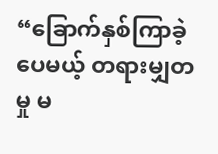“ခြောက်နှစ်ကြာခဲ့ပေမယ့် တရားမျှတမှု မ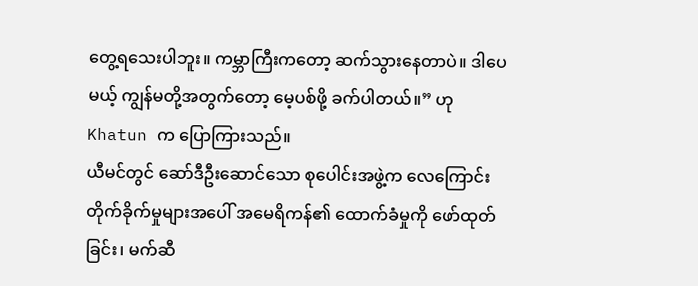တွေ့ရသေးပါဘူး။ ကမ္ဘာကြီးကတော့ ဆက်သွားနေတာပဲ။ ဒါပေမယ့် ကျွန်မတို့အတွက်တော့ မေ့ပစ်ဖို့ ခက်ပါတယ်။” ဟု Khatun က ပြောကြားသည်။
ယီမင်တွင် ဆော်ဒီဦးဆောင်သော စုပေါင်းအဖွဲ့က လေကြောင်းတိုက်ခိုက်မှုများအပေါ် အမေရိကန်၏ ထောက်ခံမှုကို ဖော်ထုတ်ခြင်း၊ မက်ဆီ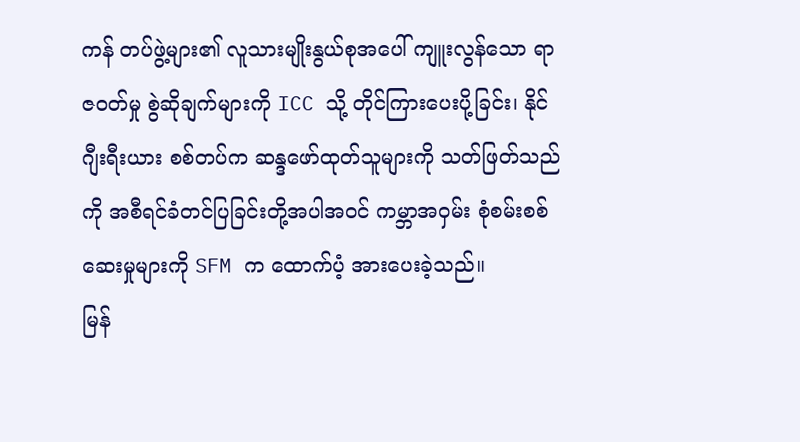ကန် တပ်ဖွဲ့များ၏ လူသားမျိုးနွယ်စုအပေါ် ကျူးလွန်သော ရာဇဝတ်မှု စွဲဆိုချက်များကို ICC သို့ တိုင်ကြားပေးပို့ခြင်း၊ နိုင်ဂျီးရီးယား စစ်တပ်က ဆန္ဒဖော်ထုတ်သူများကို သတ်ဖြတ်သည်ကို အစီရင်ခံတင်ပြခြင်းတို့အပါအဝင် ကမ္ဘာအဝှမ်း စုံစမ်းစစ်ဆေးမှုများကို SFM က ထောက်ပံ့ အားပေးခဲ့သည်။
မြန်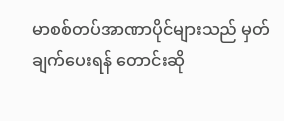မာစစ်တပ်အာဏာပိုင်များသည် မှတ်ချက်ပေးရန် တောင်းဆို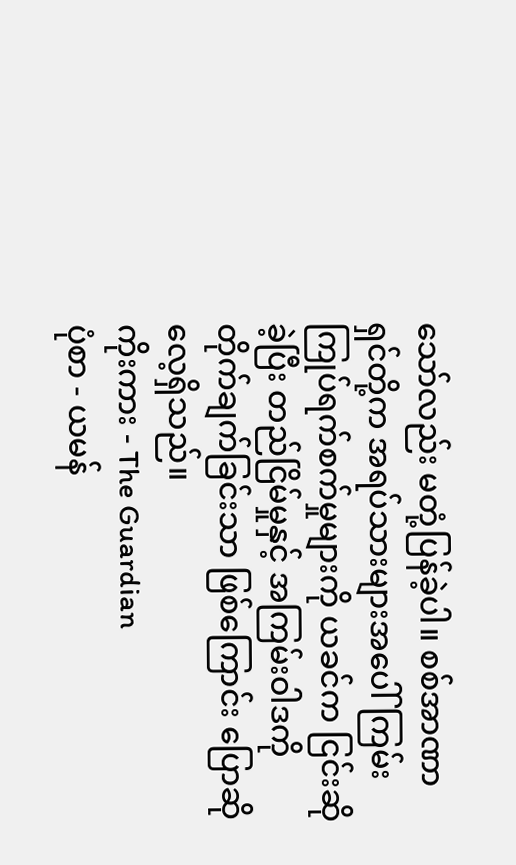သော်လည်း မတုံ့ပြန်ခဲ့ပါ။ စစ်အာဏာရှင်တို့က အရပ်သားများအပေါ် ကြမ်းကြုပ်ရက်စက်မှုများကို ယခင်က ငြင်းဆိုခဲ့ပြီး တည်ငြိမ်မှုနှင့် အကြမ်းဝါဒကို တိုက်ချက်ခြင်းသာ ဖြစ်ကြောင်း ပြောဆိုလေ့ရှိသည်။
ကိုးကား - The Guardian
ပုံစာ - ယမန်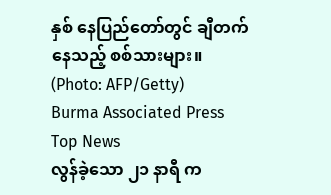နှစ် နေပြည်တော်တွင် ချီတက်နေသည့် စစ်သားများ။ (Photo: AFP/Getty)
Burma Associated Press
Top News
လွန်ခဲ့သော ၂၁ နာရီ က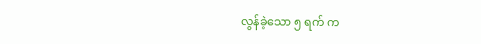လွန်ခဲ့သော ၅ ရက် က